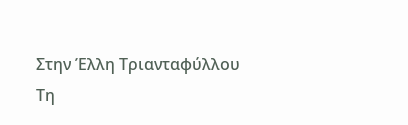Στην Έλλη Τριανταφύλλου
Τη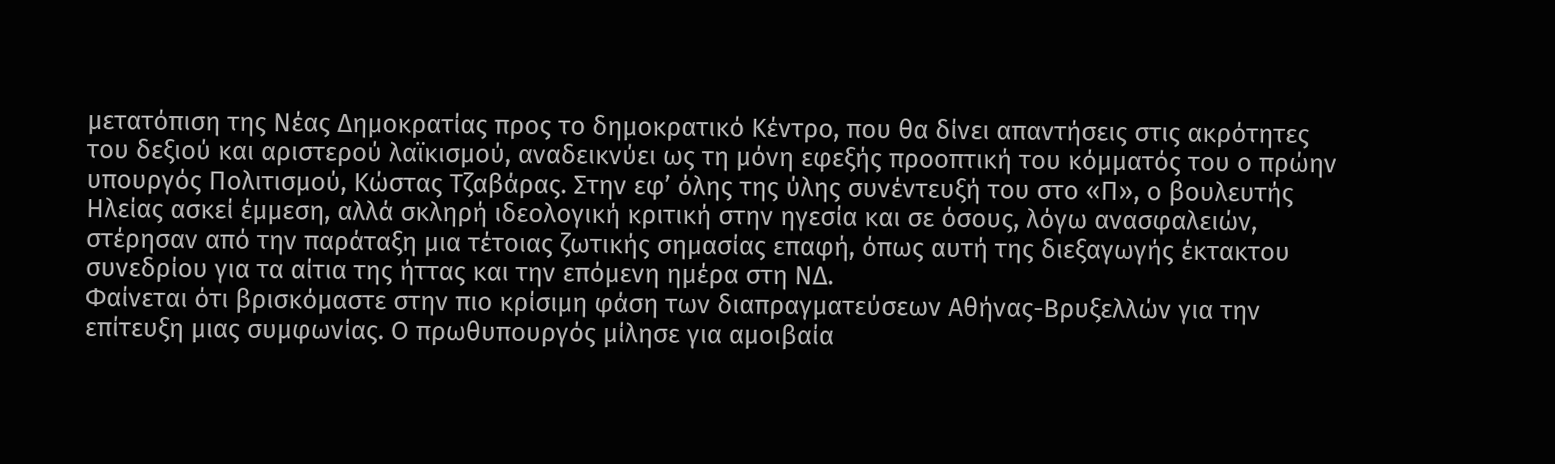μετατόπιση της Νέας Δημοκρατίας προς το δημοκρατικό Κέντρο, που θα δίνει απαντήσεις στις ακρότητες του δεξιού και αριστερού λαϊκισμού, αναδεικνύει ως τη μόνη εφεξής προοπτική του κόμματός του ο πρώην υπουργός Πολιτισμού, Κώστας Τζαβάρας. Στην εφ’ όλης της ύλης συνέντευξή του στο «Π», ο βουλευτής Ηλείας ασκεί έμμεση, αλλά σκληρή ιδεολογική κριτική στην ηγεσία και σε όσους, λόγω ανασφαλειών, στέρησαν από την παράταξη μια τέτοιας ζωτικής σημασίας επαφή, όπως αυτή της διεξαγωγής έκτακτου συνεδρίου για τα αίτια της ήττας και την επόμενη ημέρα στη ΝΔ.
Φαίνεται ότι βρισκόμαστε στην πιο κρίσιμη φάση των διαπραγματεύσεων Αθήνας-Βρυξελλών για την επίτευξη μιας συμφωνίας. Ο πρωθυπουργός μίλησε για αμοιβαία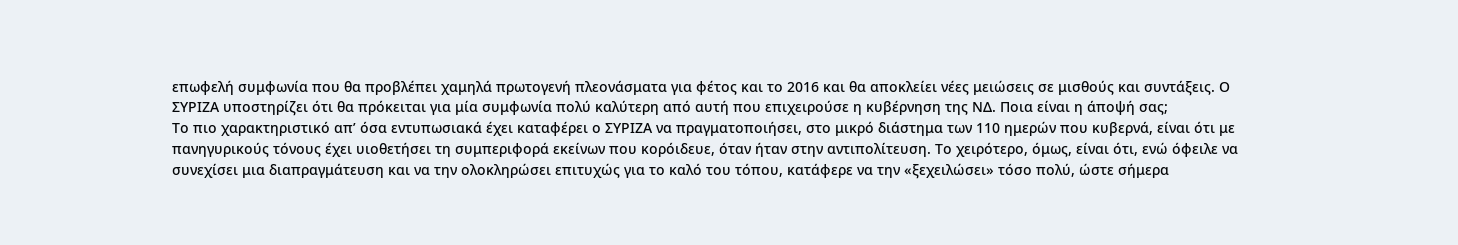επωφελή συμφωνία που θα προβλέπει χαμηλά πρωτογενή πλεονάσματα για φέτος και το 2016 και θα αποκλείει νέες μειώσεις σε μισθούς και συντάξεις. Ο ΣΥΡΙΖΑ υποστηρίζει ότι θα πρόκειται για μία συμφωνία πολύ καλύτερη από αυτή που επιχειρούσε η κυβέρνηση της ΝΔ. Ποια είναι η άποψή σας;
Το πιο χαρακτηριστικό απ’ όσα εντυπωσιακά έχει καταφέρει ο ΣΥΡΙΖΑ να πραγματοποιήσει, στο μικρό διάστημα των 110 ημερών που κυβερνά, είναι ότι με πανηγυρικούς τόνους έχει υιοθετήσει τη συμπεριφορά εκείνων που κορόιδευε, όταν ήταν στην αντιπολίτευση. Το χειρότερο, όμως, είναι ότι, ενώ όφειλε να συνεχίσει μια διαπραγμάτευση και να την ολοκληρώσει επιτυχώς για το καλό του τόπου, κατάφερε να την «ξεχειλώσει» τόσο πολύ, ώστε σήμερα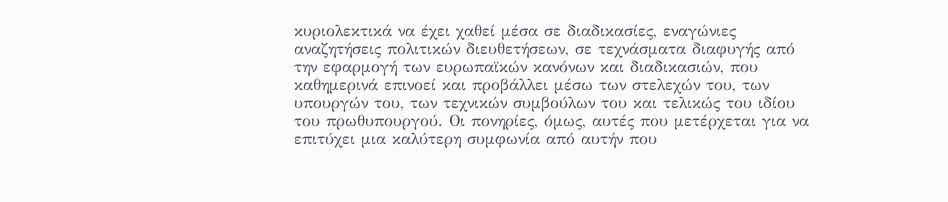κυριολεκτικά να έχει χαθεί μέσα σε διαδικασίες, εναγώνιες αναζητήσεις πολιτικών διευθετήσεων, σε τεχνάσματα διαφυγής από την εφαρμογή των ευρωπαϊκών κανόνων και διαδικασιών, που καθημερινά επινοεί και προβάλλει μέσω των στελεχών του, των υπουργών του, των τεχνικών συμβούλων του και τελικώς του ιδίου του πρωθυπουργού. Οι πονηρίες, όμως, αυτές που μετέρχεται για να επιτύχει μια καλύτερη συμφωνία από αυτήν που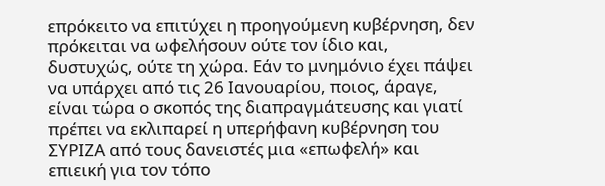επρόκειτο να επιτύχει η προηγούμενη κυβέρνηση, δεν πρόκειται να ωφελήσουν ούτε τον ίδιο και, δυστυχώς, ούτε τη χώρα. Εάν το μνημόνιο έχει πάψει να υπάρχει από τις 26 Ιανουαρίου, ποιος, άραγε, είναι τώρα ο σκοπός της διαπραγμάτευσης και γιατί πρέπει να εκλιπαρεί η υπερήφανη κυβέρνηση του ΣΥΡΙΖΑ από τους δανειστές μια «επωφελή» και επιεική για τον τόπο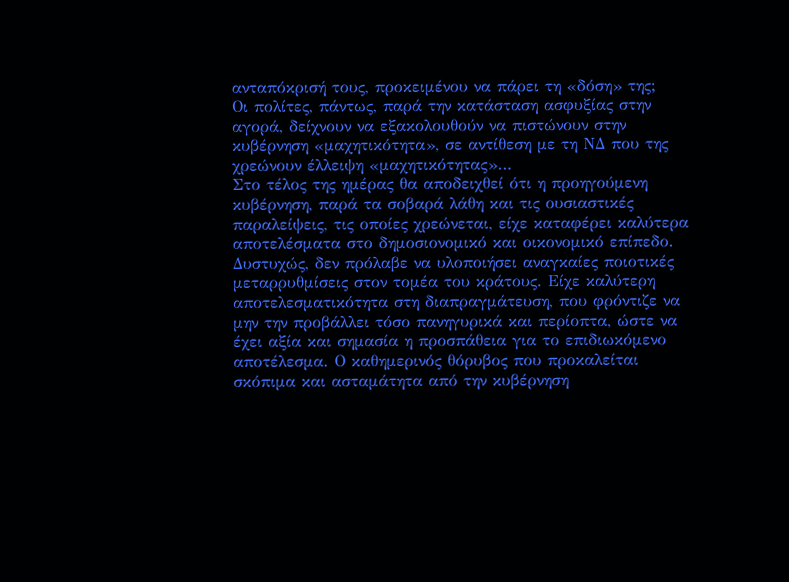ανταπόκρισή τους, προκειμένου να πάρει τη «δόση» της;
Οι πολίτες, πάντως, παρά την κατάσταση ασφυξίας στην αγορά, δείχνουν να εξακολουθούν να πιστώνουν στην κυβέρνηση «μαχητικότητα», σε αντίθεση με τη ΝΔ που της χρεώνουν έλλειψη «μαχητικότητας»…
Στο τέλος της ημέρας θα αποδειχθεί ότι η προηγούμενη κυβέρνηση, παρά τα σοβαρά λάθη και τις ουσιαστικές παραλείψεις, τις οποίες χρεώνεται, είχε καταφέρει καλύτερα αποτελέσματα στο δημοσιονομικό και οικονομικό επίπεδο. Δυστυχώς, δεν πρόλαβε να υλοποιήσει αναγκαίες ποιοτικές μεταρρυθμίσεις στον τομέα του κράτους. Είχε καλύτερη αποτελεσματικότητα στη διαπραγμάτευση, που φρόντιζε να μην την προβάλλει τόσο πανηγυρικά και περίοπτα, ώστε να έχει αξία και σημασία η προσπάθεια για το επιδιωκόμενο αποτέλεσμα. Ο καθημερινός θόρυβος που προκαλείται σκόπιμα και ασταμάτητα από την κυβέρνηση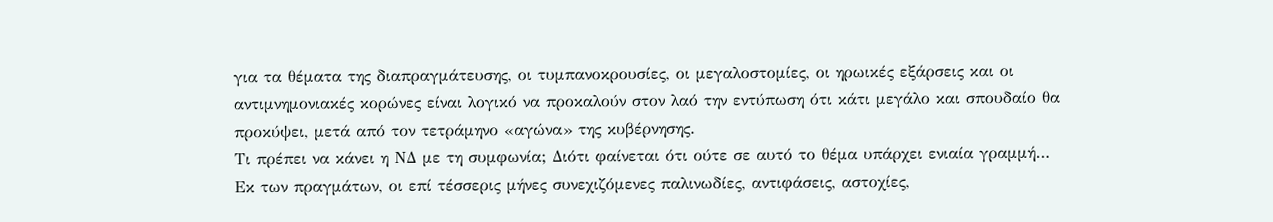για τα θέματα της διαπραγμάτευσης, οι τυμπανοκρουσίες, οι μεγαλοστομίες, οι ηρωικές εξάρσεις και οι αντιμνημονιακές κορώνες είναι λογικό να προκαλούν στον λαό την εντύπωση ότι κάτι μεγάλο και σπουδαίο θα προκύψει, μετά από τον τετράμηνο «αγώνα» της κυβέρνησης.
Τι πρέπει να κάνει η ΝΔ με τη συμφωνία; Διότι φαίνεται ότι ούτε σε αυτό το θέμα υπάρχει ενιαία γραμμή…
Εκ των πραγμάτων, οι επί τέσσερις μήνες συνεχιζόμενες παλινωδίες, αντιφάσεις, αστοχίες,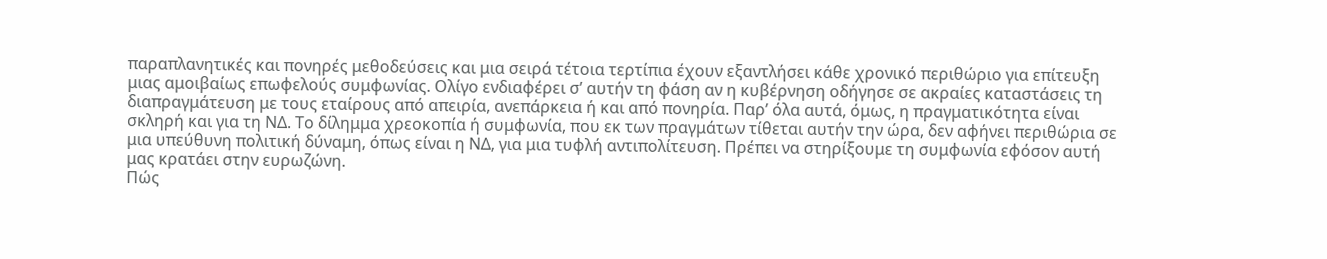παραπλανητικές και πονηρές μεθοδεύσεις και μια σειρά τέτοια τερτίπια έχουν εξαντλήσει κάθε χρονικό περιθώριο για επίτευξη μιας αμοιβαίως επωφελούς συμφωνίας. Ολίγο ενδιαφέρει σ’ αυτήν τη φάση αν η κυβέρνηση οδήγησε σε ακραίες καταστάσεις τη διαπραγμάτευση με τους εταίρους από απειρία, ανεπάρκεια ή και από πονηρία. Παρ’ όλα αυτά, όμως, η πραγματικότητα είναι σκληρή και για τη ΝΔ. Το δίλημμα χρεοκοπία ή συμφωνία, που εκ των πραγμάτων τίθεται αυτήν την ώρα, δεν αφήνει περιθώρια σε μια υπεύθυνη πολιτική δύναμη, όπως είναι η ΝΔ, για μια τυφλή αντιπολίτευση. Πρέπει να στηρίξουμε τη συμφωνία εφόσον αυτή μας κρατάει στην ευρωζώνη.
Πώς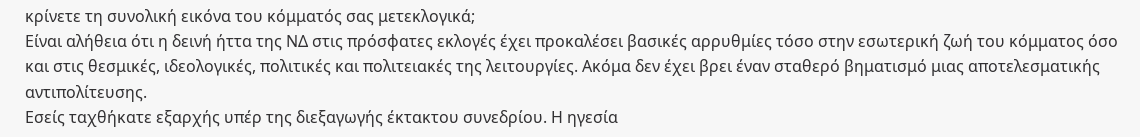κρίνετε τη συνολική εικόνα του κόμματός σας μετεκλογικά;
Είναι αλήθεια ότι η δεινή ήττα της ΝΔ στις πρόσφατες εκλογές έχει προκαλέσει βασικές αρρυθμίες τόσο στην εσωτερική ζωή του κόμματος όσο και στις θεσμικές, ιδεολογικές, πολιτικές και πολιτειακές της λειτουργίες. Ακόμα δεν έχει βρει έναν σταθερό βηματισμό μιας αποτελεσματικής αντιπολίτευσης.
Εσείς ταχθήκατε εξαρχής υπέρ της διεξαγωγής έκτακτου συνεδρίου. Η ηγεσία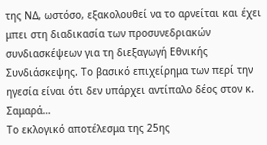της ΝΔ, ωστόσο, εξακολουθεί να το αρνείται και έχει μπει στη διαδικασία των προσυνεδριακών συνδιασκέψεων για τη διεξαγωγή Εθνικής Συνδιάσκεψης. Το βασικό επιχείρημα των περί την ηγεσία είναι ότι δεν υπάρχει αντίπαλο δέος στον κ. Σαμαρά…
Το εκλογικό αποτέλεσμα της 25ης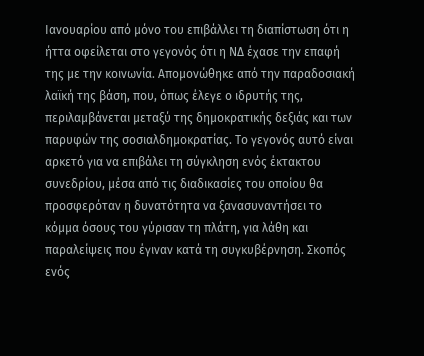Ιανουαρίου από μόνο του επιβάλλει τη διαπίστωση ότι η ήττα οφείλεται στο γεγονός ότι η ΝΔ έχασε την επαφή της με την κοινωνία. Απομονώθηκε από την παραδοσιακή λαϊκή της βάση, που, όπως έλεγε ο ιδρυτής της, περιλαμβάνεται μεταξύ της δημοκρατικής δεξιάς και των παρυφών της σοσιαλδημοκρατίας. Το γεγονός αυτό είναι αρκετό για να επιβάλει τη σύγκληση ενός έκτακτου συνεδρίου, μέσα από τις διαδικασίες του οποίου θα προσφερόταν η δυνατότητα να ξανασυναντήσει το κόμμα όσους του γύρισαν τη πλάτη, για λάθη και παραλείψεις που έγιναν κατά τη συγκυβέρνηση. Σκοπός ενός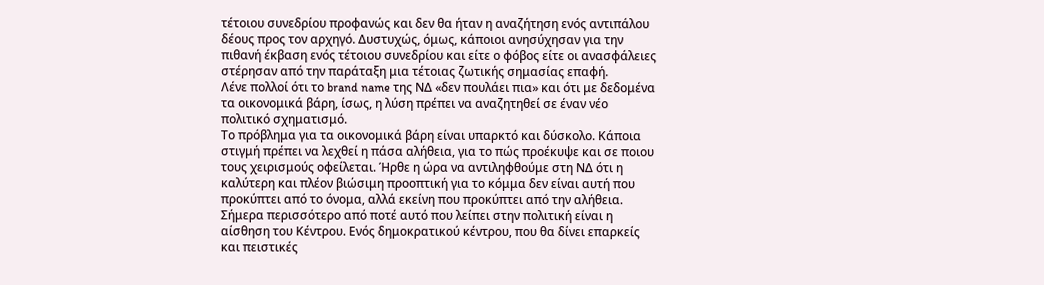τέτοιου συνεδρίου προφανώς και δεν θα ήταν η αναζήτηση ενός αντιπάλου δέους προς τον αρχηγό. Δυστυχώς, όμως, κάποιοι ανησύχησαν για την πιθανή έκβαση ενός τέτοιου συνεδρίου και είτε ο φόβος είτε οι ανασφάλειες στέρησαν από την παράταξη μια τέτοιας ζωτικής σημασίας επαφή.
Λένε πολλοί ότι το brand name της ΝΔ «δεν πουλάει πια» και ότι με δεδομένα τα οικονομικά βάρη, ίσως, η λύση πρέπει να αναζητηθεί σε έναν νέο πολιτικό σχηματισμό.
Το πρόβλημα για τα οικονομικά βάρη είναι υπαρκτό και δύσκολο. Κάποια στιγμή πρέπει να λεχθεί η πάσα αλήθεια, για το πώς προέκυψε και σε ποιου τους χειρισμούς οφείλεται. Ήρθε η ώρα να αντιληφθούμε στη ΝΔ ότι η καλύτερη και πλέον βιώσιμη προοπτική για το κόμμα δεν είναι αυτή που προκύπτει από το όνομα, αλλά εκείνη που προκύπτει από την αλήθεια. Σήμερα περισσότερο από ποτέ αυτό που λείπει στην πολιτική είναι η αίσθηση του Κέντρου. Ενός δημοκρατικού κέντρου, που θα δίνει επαρκείς και πειστικές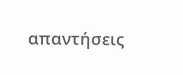απαντήσεις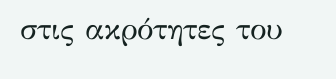στις ακρότητες του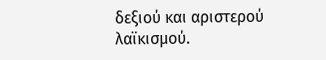δεξιού και αριστερού λαϊκισμού.